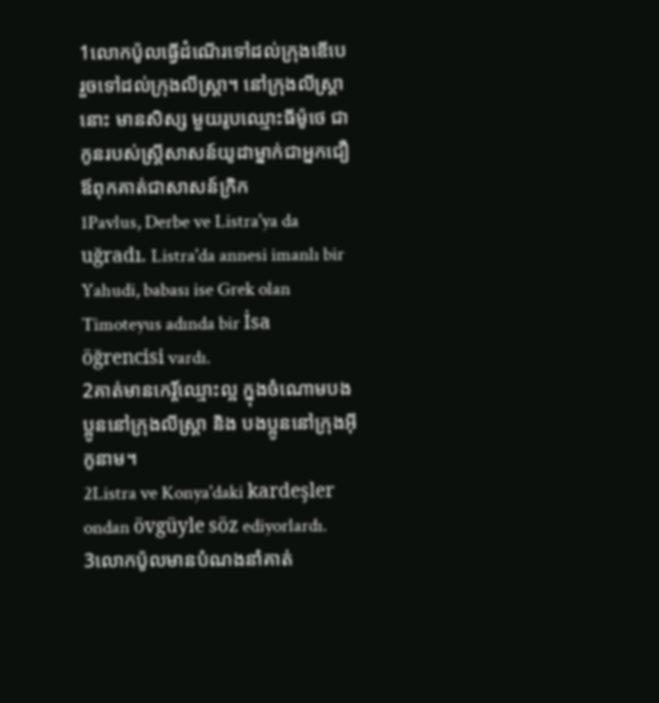1លោកប៉ូលធ្វើដំណើរទៅដល់ក្រុងឌើបេ រួចទៅដល់ក្រុងលីស្ដ្រា។ នៅក្រុងលីស្ដ្រានោះ មានសិស្ស មួយរូបឈ្មោះធីម៉ូថេ ជាកូនរបស់ស្ដ្រីសាសន៍យូដាម្នាក់ជាអ្នកជឿ ឪពុកគាត់ជាសាសន៍ក្រិក
1Pavlus, Derbe ve Listra'ya da uğradı. Listra'da annesi imanlı bir Yahudi, babası ise Grek olan Timoteyus adında bir İsa öğrencisi vardı.
2គាត់មានកេរ្ដិ៍ឈ្មោះល្អ ក្នុងចំណោមបងប្អូននៅក្រុងលីស្ដ្រា និង បងប្អូននៅក្រុងអ៊ីកូនាម។
2Listra ve Konya'daki kardeşler ondan övgüyle söz ediyorlardı.
3លោកប៉ូលមានបំណងនាំគាត់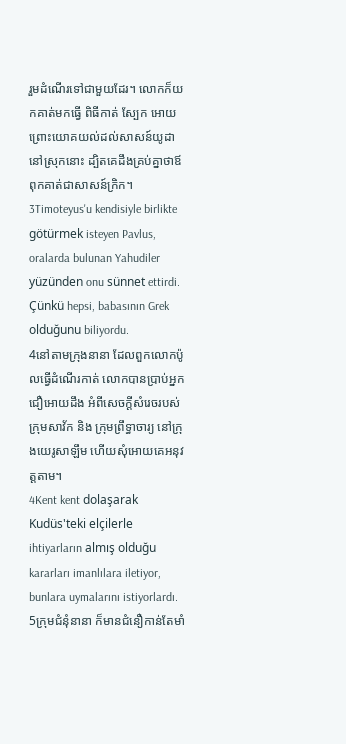រួមដំណើរទៅជាមួយដែរ។ លោកក៏យកគាត់មកធ្វើ ពិធីកាត់ ស្បែក អោយព្រោះយោគយល់ដល់សាសន៍យូដានៅស្រុកនោះ ដ្បិតគេដឹងគ្រប់គ្នាថាឪពុកគាត់ជាសាសន៍ក្រិក។
3Timoteyus'u kendisiyle birlikte götürmek isteyen Pavlus, oralarda bulunan Yahudiler yüzünden onu sünnet ettirdi. Çünkü hepsi, babasının Grek olduğunu biliyordu.
4នៅតាមក្រុងនានា ដែលពួកលោកប៉ូលធ្វើដំណើរកាត់ លោកបានប្រាប់អ្នកជឿអោយដឹង អំពីសេចក្ដីសំរេចរបស់ក្រុមសាវ័ក និង ក្រុមព្រឹទ្ធាចារ្យ នៅក្រុងយេរូសាឡឹម ហើយសុំអោយគេអនុវត្ដតាម។
4Kent kent dolaşarak Kudüs'teki elçilerle ihtiyarların almış olduğu kararları imanlılara iletiyor, bunlara uymalarını istiyorlardı.
5ក្រុមជំនុំនានា ក៏មានជំនឿកាន់តែមាំ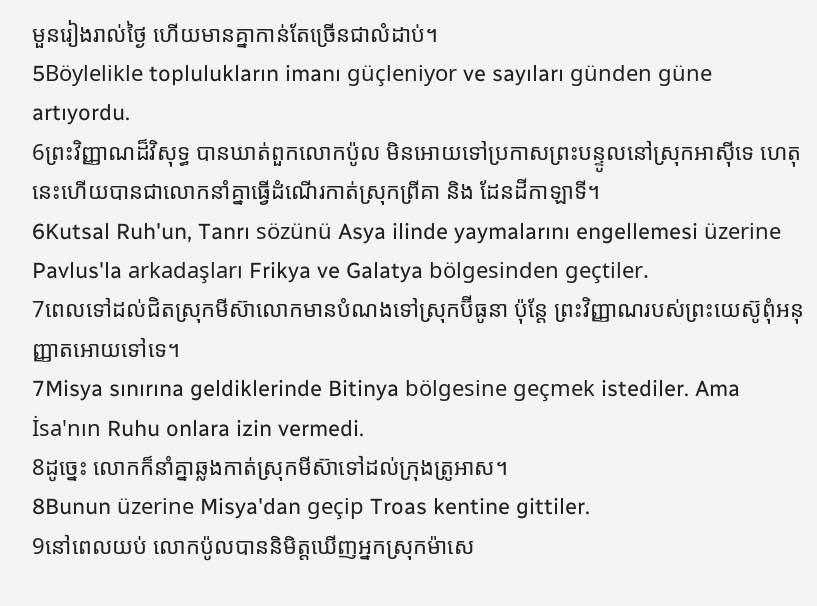មួនរៀងរាល់ថ្ងៃ ហើយមានគ្នាកាន់តែច្រើនជាលំដាប់។
5Böylelikle toplulukların imanı güçleniyor ve sayıları günden güne artıyordu.
6ព្រះវិញ្ញាណដ៏វិសុទ្ធ បានឃាត់ពួកលោកប៉ូល មិនអោយទៅប្រកាសព្រះបន្ទូលនៅស្រុកអាស៊ីទេ ហេតុនេះហើយបានជាលោកនាំគ្នាធ្វើដំណើរកាត់ស្រុកព្រីគា និង ដែនដីកាឡាទី។
6Kutsal Ruh'un, Tanrı sözünü Asya ilinde yaymalarını engellemesi üzerine Pavlus'la arkadaşları Frikya ve Galatya bölgesinden geçtiler.
7ពេលទៅដល់ជិតស្រុកមីស៊ាលោកមានបំណងទៅស្រុកប៊ីធូនា ប៉ុន្ដែ ព្រះវិញ្ញាណរបស់ព្រះយេស៊ូពុំអនុញ្ញាតអោយទៅទេ។
7Misya sınırına geldiklerinde Bitinya bölgesine geçmek istediler. Ama İsa'nın Ruhu onlara izin vermedi.
8ដូច្នេះ លោកក៏នាំគ្នាឆ្លងកាត់ស្រុកមីស៊ាទៅដល់ក្រុងត្រូអាស។
8Bunun üzerine Misya'dan geçip Troas kentine gittiler.
9នៅពេលយប់ លោកប៉ូលបាននិមិត្ដឃើញអ្នកស្រុកម៉ាសេ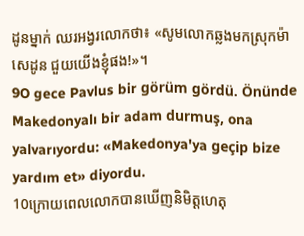ដូនម្នាក់ ឈរអង្វរលោកថា៖ «សូមលោកឆ្លងមកស្រុកម៉ាសេដូន ជួយយើងខ្ញុំផង!»។
9O gece Pavlus bir görüm gördü. Önünde Makedonyalı bir adam durmuş, ona yalvarıyordu: «Makedonya'ya geçip bize yardım et» diyordu.
10ក្រោយពេលលោកបានឃើញនិមិត្ដហេតុ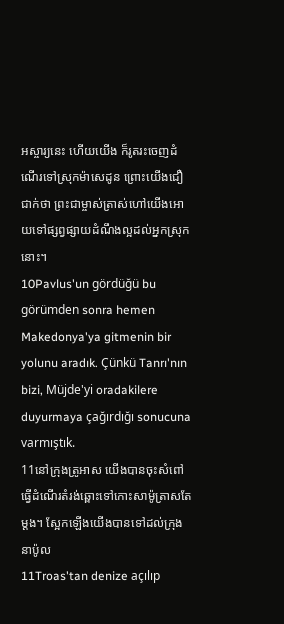អស្ចារ្យនេះ ហើយយើង ក៏រូតរះចេញដំណើរទៅស្រុកម៉ាសេដូន ព្រោះយើងជឿជាក់ថា ព្រះជាម្ចាស់ត្រាស់ហៅយើងអោយទៅផ្សព្វផ្សាយដំណឹងល្អដល់អ្នកស្រុកនោះ។
10Pavlus'un gördüğü bu görümden sonra hemen Makedonya'ya gitmenin bir yolunu aradık. Çünkü Tanrı'nın bizi, Müjde'yi oradakilere duyurmaya çağırdığı sonucuna varmıştık.
11នៅក្រុងត្រូអាស យើងបានចុះសំពៅ ធ្វើដំណើរតំរង់ឆ្ពោះទៅកោះសាម៉ូត្រាសតែម្ដង។ ស្អែកឡើងយើងបានទៅដល់ក្រុងនាប៉ូល
11Troas'tan denize açılıp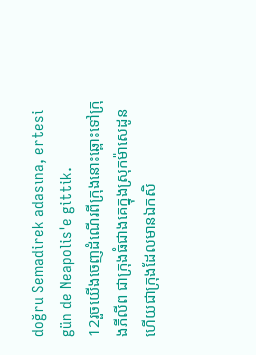doğru Semadirek adasına, ertesi gün de Neapolis'e gittik.
12រួចយើងចេញដំណើរពីក្រុងនោះឆ្ពោះទៅក្រុងភីលីព ជាក្រុងធំជាងគេក្នុងស្រុកម៉ាសេដូន ហើយជាក្រុងដែលមានឯកសិ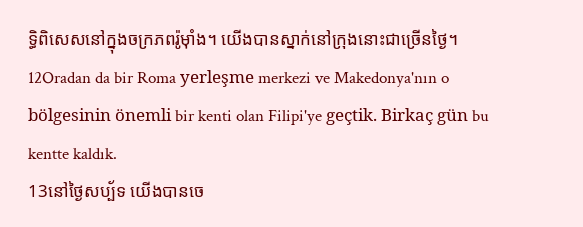ទ្ធិពិសេសនៅក្នុងចក្រភពរ៉ូម៉ាំង។ យើងបានស្នាក់នៅក្រុងនោះជាច្រើនថ្ងៃ។
12Oradan da bir Roma yerleşme merkezi ve Makedonya'nın o bölgesinin önemli bir kenti olan Filipi'ye geçtik. Birkaç gün bu kentte kaldık.
13នៅថ្ងៃសប្ប័ទ យើងបានចេ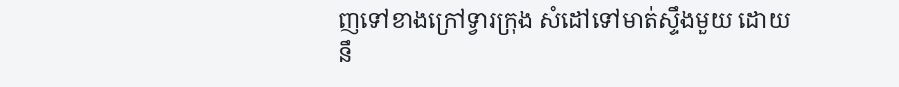ញទៅខាងក្រៅទ្វារក្រុង សំដៅទៅមាត់ស្ទឹងមួយ ដោយនឹ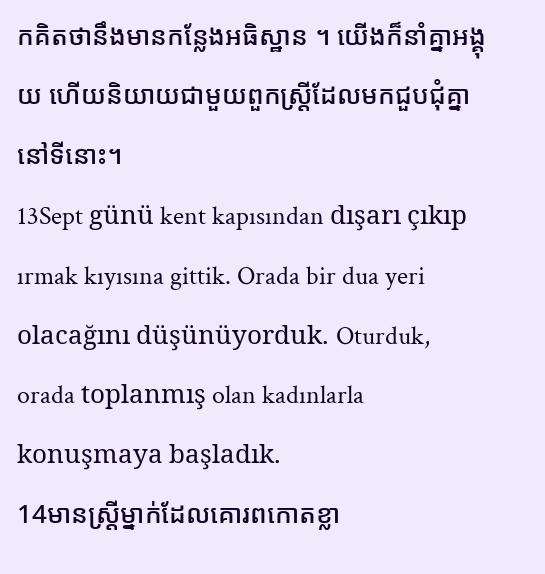កគិតថានឹងមានកន្លែងអធិស្ឋាន ។ យើងក៏នាំគ្នាអង្គុយ ហើយនិយាយជាមួយពួកស្ដ្រីដែលមកជួបជុំគ្នានៅទីនោះ។
13Sept günü kent kapısından dışarı çıkıp ırmak kıyısına gittik. Orada bir dua yeri olacağını düşünüyorduk. Oturduk, orada toplanmış olan kadınlarla konuşmaya başladık.
14មានស្ដ្រីម្នាក់ដែលគោរពកោតខ្លា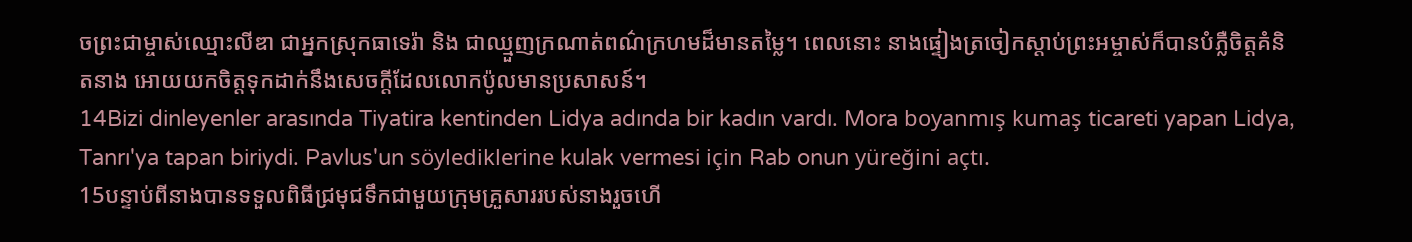ចព្រះជាម្ចាស់ឈ្មោះលីឌា ជាអ្នកស្រុកធាទេរ៉ា និង ជាឈ្មួញក្រណាត់ពណ៌ក្រហមដ៏មានតម្លៃ។ ពេលនោះ នាងផ្ទៀងត្រចៀកស្ដាប់ព្រះអម្ចាស់ក៏បានបំភ្លឺចិត្ដគំនិតនាង អោយយកចិត្ដទុកដាក់នឹងសេចក្ដីដែលលោកប៉ូលមានប្រសាសន៍។
14Bizi dinleyenler arasında Tiyatira kentinden Lidya adında bir kadın vardı. Mora boyanmış kumaş ticareti yapan Lidya, Tanrı'ya tapan biriydi. Pavlus'un söylediklerine kulak vermesi için Rab onun yüreğini açtı.
15បន្ទាប់ពីនាងបានទទួលពិធីជ្រមុជទឹកជាមួយក្រុមគ្រួសាររបស់នាងរួចហើ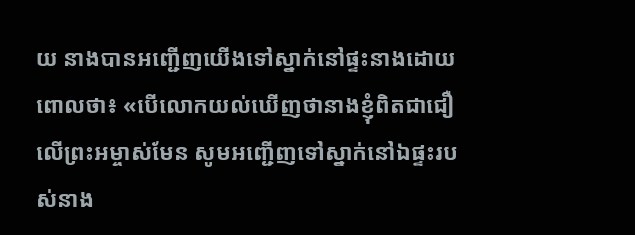យ នាងបានអញ្ជើញយើងទៅស្នាក់នៅផ្ទះនាងដោយពោលថា៖ «បើលោកយល់ឃើញថានាងខ្ញុំពិតជាជឿលើព្រះអម្ចាស់មែន សូមអញ្ជើញទៅស្នាក់នៅឯផ្ទះរបស់នាង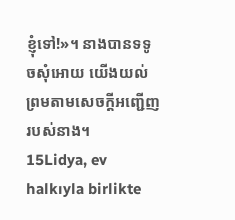ខ្ញុំទៅ!»។ នាងបានទទូចសុំអោយ យើងយល់ព្រមតាមសេចក្ដីអញ្ជើញរបស់នាង។
15Lidya, ev halkıyla birlikte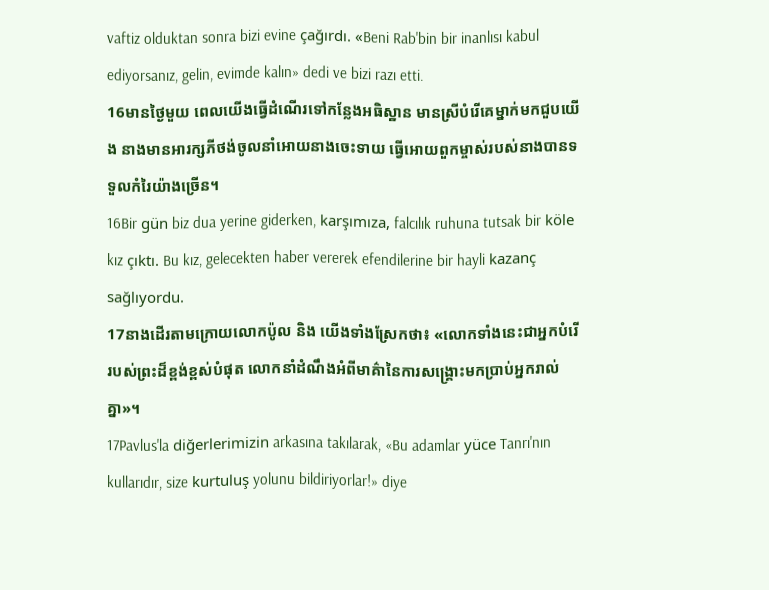vaftiz olduktan sonra bizi evine çağırdı. «Beni Rab'bin bir inanlısı kabul ediyorsanız, gelin, evimde kalın» dedi ve bizi razı etti.
16មានថ្ងៃមួយ ពេលយើងធ្វើដំណើរទៅកន្លែងអធិស្ឋាន មានស្រីបំរើគេម្នាក់មកជួបយើង នាងមានអារក្សភីថង់ចូលនាំអោយនាងចេះទាយ ធ្វើអោយពួកម្ចាស់របស់នាងបានទទួលកំរៃយ៉ាងច្រើន។
16Bir gün biz dua yerine giderken, karşımıza, falcılık ruhuna tutsak bir köle kız çıktı. Bu kız, gelecekten haber vererek efendilerine bir hayli kazanç sağlıyordu.
17នាងដើរតាមក្រោយលោកប៉ូល និង យើងទាំងស្រែកថា៖ «លោកទាំងនេះជាអ្នកបំរើរបស់ព្រះដ៏ខ្ពង់ខ្ពស់បំផុត លោកនាំដំណឹងអំពីមាគ៌ានៃការសង្គ្រោះមកប្រាប់អ្នករាល់គ្នា»។
17Pavlus'la diğerlerimizin arkasına takılarak, «Bu adamlar yüce Tanrı'nın kullarıdır, size kurtuluş yolunu bildiriyorlar!» diye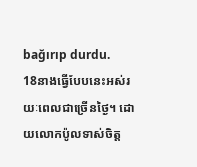bağırıp durdu.
18នាងធ្វើបែបនេះអស់រយៈពេលជាច្រើនថ្ងៃ។ ដោយលោកប៉ូលទាស់ចិត្ដ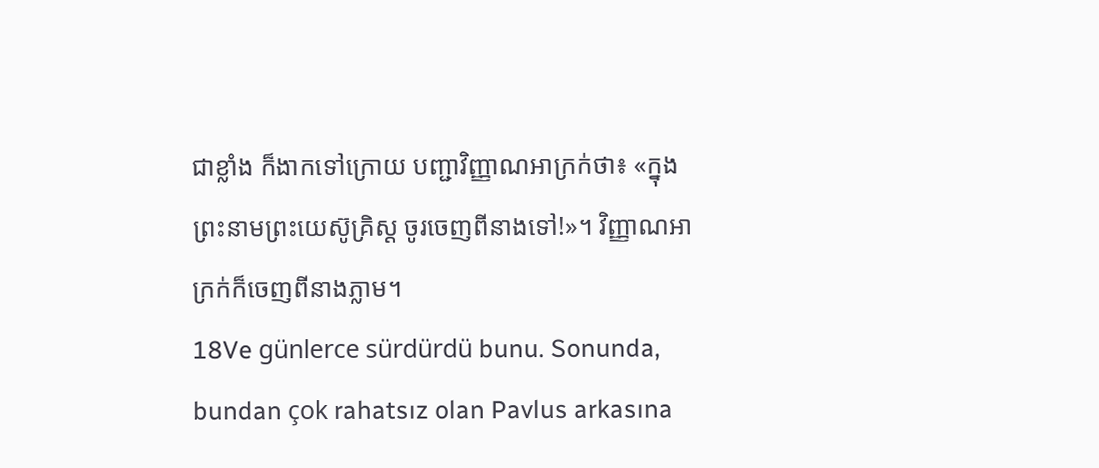ជាខ្លាំង ក៏ងាកទៅក្រោយ បញ្ជាវិញ្ញាណអាក្រក់ថា៖ «ក្នុងព្រះនាមព្រះយេស៊ូគ្រិស្ដ ចូរចេញពីនាងទៅ!»។ វិញ្ញាណអាក្រក់ក៏ចេញពីនាងភ្លាម។
18Ve günlerce sürdürdü bunu. Sonunda, bundan çok rahatsız olan Pavlus arkasına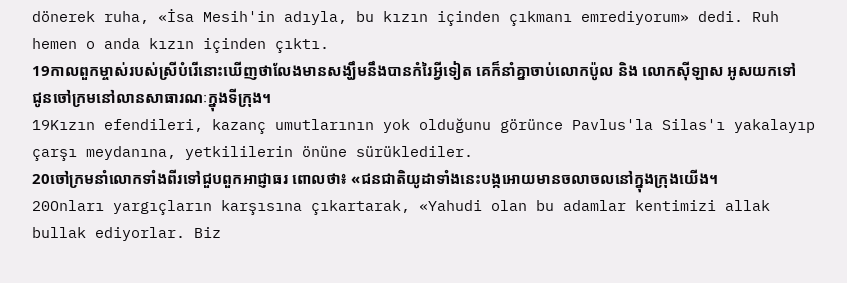dönerek ruha, «İsa Mesih'in adıyla, bu kızın içinden çıkmanı emrediyorum» dedi. Ruh hemen o anda kızın içinden çıktı.
19កាលពួកម្ចាស់របស់ស្រីបំរើនោះឃើញថាលែងមានសង្ឃឹមនឹងបានកំរៃអ្វីទៀត គេក៏នាំគ្នាចាប់លោកប៉ូល និង លោកស៊ីឡាស អូសយកទៅជូនចៅក្រមនៅលានសាធារណៈក្នុងទីក្រុង។
19Kızın efendileri, kazanç umutlarının yok olduğunu görünce Pavlus'la Silas'ı yakalayıp çarşı meydanına, yetkililerin önüne sürüklediler.
20ចៅក្រមនាំលោកទាំងពីរទៅជួបពួកអាជ្ញាធរ ពោលថា៖ «ជនជាតិយូដាទាំងនេះបង្កអោយមានចលាចលនៅក្នុងក្រុងយើង។
20Onları yargıçların karşısına çıkartarak, «Yahudi olan bu adamlar kentimizi allak bullak ediyorlar. Biz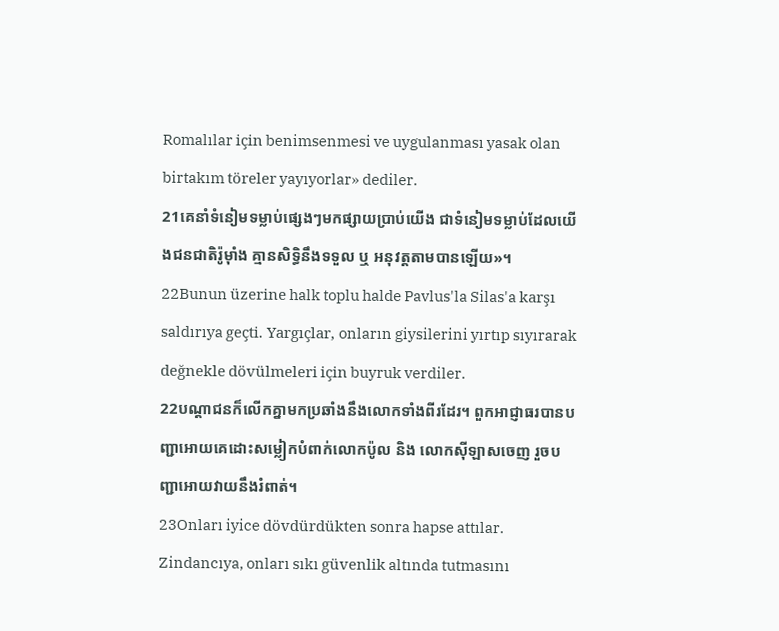Romalılar için benimsenmesi ve uygulanması yasak olan birtakım töreler yayıyorlar» dediler.
21គេនាំទំនៀមទម្លាប់ផ្សេងៗមកផ្សាយប្រាប់យើង ជាទំនៀមទម្លាប់ដែលយើងជនជាតិរ៉ូម៉ាំង គ្មានសិទ្ធិនឹងទទួល ឬ អនុវត្ដតាមបានឡើយ»។
22Bunun üzerine halk toplu halde Pavlus'la Silas'a karşı saldırıya geçti. Yargıçlar, onların giysilerini yırtıp sıyırarak değnekle dövülmeleri için buyruk verdiler.
22បណ្ដាជនក៏លើកគ្នាមកប្រឆាំងនឹងលោកទាំងពីរដែរ។ ពួកអាជ្ញាធរបានបញ្ជាអោយគេដោះសម្លៀកបំពាក់លោកប៉ូល និង លោកស៊ីឡាសចេញ រួចបញ្ជាអោយវាយនឹងរំពាត់។
23Onları iyice dövdürdükten sonra hapse attılar. Zindancıya, onları sıkı güvenlik altında tutmasını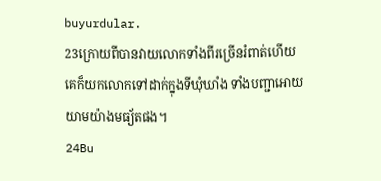buyurdular.
23ក្រោយពីបានវាយលោកទាំងពីរច្រើនរំពាត់ហើយ គេក៏យកលោកទៅដាក់ក្នុងទីឃុំឃាំង ទាំងបញ្ជាអោយយាមយ៉ាងមធ្យ័តផង។
24Bu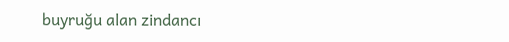buyruğu alan zindancı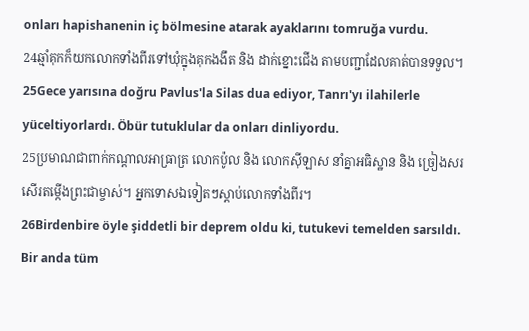onları hapishanenin iç bölmesine atarak ayaklarını tomruğa vurdu.
24ឆ្មាំគុកក៏យកលោកទាំងពីរទៅឃុំក្នុងគុកងងឹត និង ដាក់ខ្នោះជើង តាមបញ្ជាដែលគាត់បានទទួល។
25Gece yarısına doğru Pavlus'la Silas dua ediyor, Tanrı'yı ilahilerle yüceltiyorlardı. Öbür tutuklular da onları dinliyordu.
25ប្រមាណជាពាក់កណ្ដាលអាធ្រាត្រ លោកប៉ូល និង លោកស៊ីឡាស នាំគ្នាអធិស្ឋាន និង ច្រៀងសរសើរតម្កើងព្រះជាម្ចាស់។ អ្នកទោសឯទៀតៗស្ដាប់លោកទាំងពីរ។
26Birdenbire öyle şiddetli bir deprem oldu ki, tutukevi temelden sarsıldı. Bir anda tüm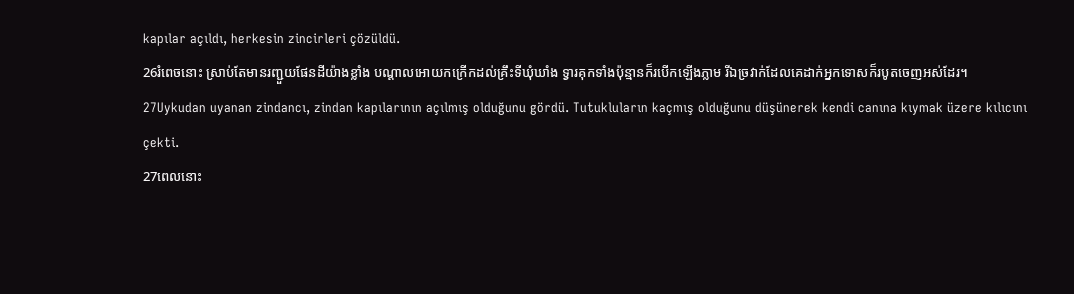kapılar açıldı, herkesin zincirleri çözüldü.
26រំពេចនោះ ស្រាប់តែមានរញ្ជួយផែនដីយ៉ាងខ្លាំង បណ្ដាលអោយកក្រើកដល់គ្រឹះទីឃុំឃាំង ទ្វារគុកទាំងប៉ុន្មានក៏របើកឡើងភ្លាម រីឯច្រវាក់ដែលគេដាក់អ្នកទោសក៏របូតចេញអស់ដែរ។
27Uykudan uyanan zindancı, zindan kapılarının açılmış olduğunu gördü. Tutukluların kaçmış olduğunu düşünerek kendi canına kıymak üzere kılıcını çekti.
27ពេលនោះ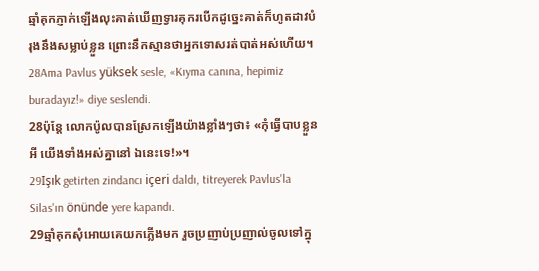ឆ្មាំគុកភ្ញាក់ឡើងលុះគាត់ឃើញទ្វារគុករបើកដូច្នេះគាត់ក៏ហូតដាវបំរុងនឹងសម្លាប់ខ្លួន ព្រោះនឹកស្មានថាអ្នកទោសរត់បាត់អស់ហើយ។
28Ama Pavlus yüksek sesle, «Kıyma canına, hepimiz buradayız!» diye seslendi.
28ប៉ុន្ដែ លោកប៉ូលបានស្រែកឡើងយ៉ាងខ្លាំងៗថា៖ «កុំធ្វើបាបខ្លួនអី យើងទាំងអស់គ្នានៅ ឯនេះទេ!»។
29Işık getirten zindancı içeri daldı, titreyerek Pavlus'la Silas'ın önünde yere kapandı.
29ឆ្មាំគុកសុំអោយគេយកភ្លើងមក រួចប្រញាប់ប្រញាល់ចូលទៅក្នុ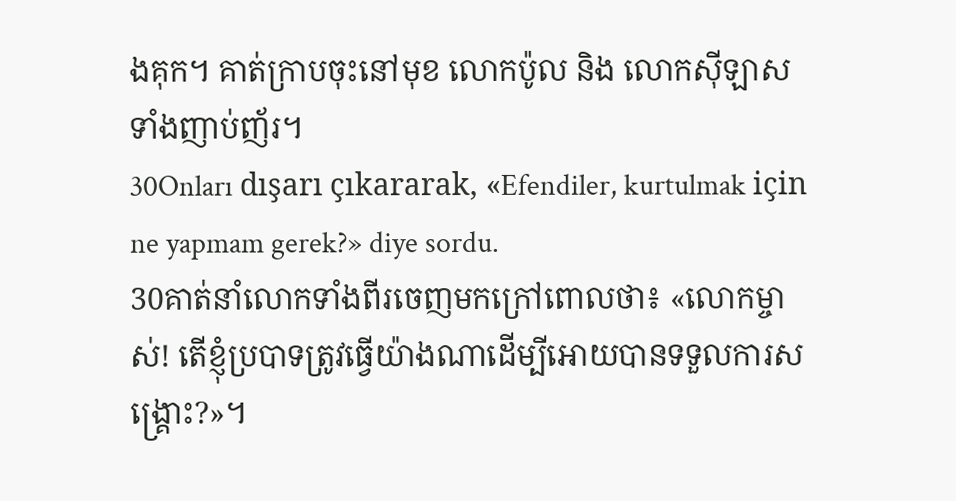ងគុក។ គាត់ក្រាបចុះនៅមុខ លោកប៉ូល និង លោកស៊ីឡាស ទាំងញាប់ញ័រ។
30Onları dışarı çıkararak, «Efendiler, kurtulmak için ne yapmam gerek?» diye sordu.
30គាត់នាំលោកទាំងពីរចេញមកក្រៅពោលថា៖ «លោកម្ចាស់! តើខ្ញុំប្របាទត្រូវធ្វើយ៉ាងណាដើម្បីអោយបានទទួលការសង្គ្រោះ?»។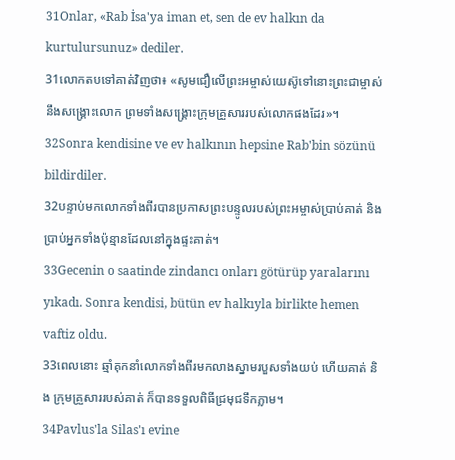31Onlar, «Rab İsa'ya iman et, sen de ev halkın da kurtulursunuz» dediler.
31លោកតបទៅគាត់វិញថា៖ «សូមជឿលើព្រះអម្ចាស់យេស៊ូទៅនោះព្រះជាម្ចាស់នឹងសង្គ្រោះលោក ព្រមទាំងសង្គ្រោះក្រុមគ្រួសាររបស់លោកផងដែរ»។
32Sonra kendisine ve ev halkının hepsine Rab'bin sözünü bildirdiler.
32បន្ទាប់មកលោកទាំងពីរបានប្រកាសព្រះបន្ទូលរបស់ព្រះអម្ចាស់ប្រាប់គាត់ និង ប្រាប់អ្នកទាំងប៉ុន្មានដែលនៅក្នុងផ្ទះគាត់។
33Gecenin o saatinde zindancı onları götürüp yaralarını yıkadı. Sonra kendisi, bütün ev halkıyla birlikte hemen vaftiz oldu.
33ពេលនោះ ឆ្មាំគុកនាំលោកទាំងពីរមកលាងស្នាមរបួសទាំងយប់ ហើយគាត់ និង ក្រុមគ្រួសាររបស់គាត់ ក៏បានទទួលពិធីជ្រមុជទឹកភ្លាម។
34Pavlus'la Silas'ı evine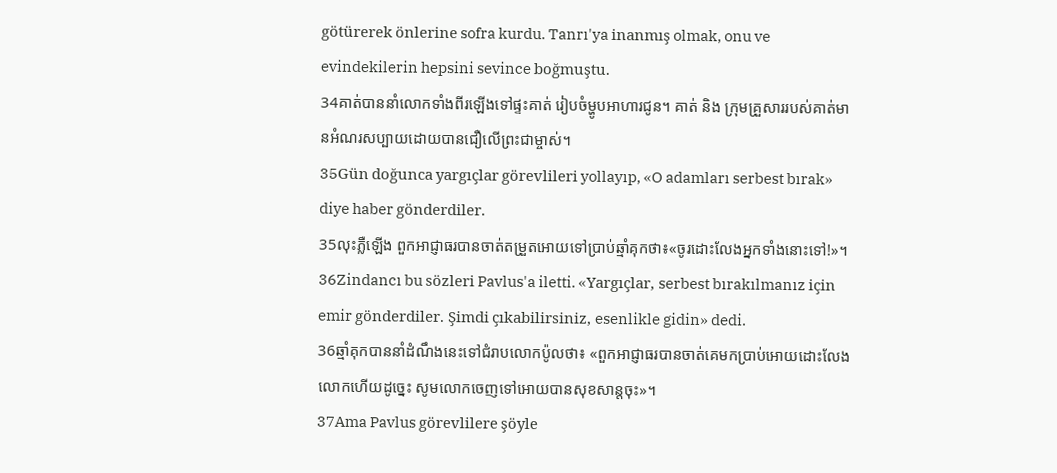götürerek önlerine sofra kurdu. Tanrı'ya inanmış olmak, onu ve evindekilerin hepsini sevince boğmuştu.
34គាត់បាននាំលោកទាំងពីរឡើងទៅផ្ទះគាត់ រៀបចំម្ហូបអាហារជូន។ គាត់ និង ក្រុមគ្រួសាររបស់គាត់មានអំណរសប្បាយដោយបានជឿលើព្រះជាម្ចាស់។
35Gün doğunca yargıçlar görevlileri yollayıp, «O adamları serbest bırak» diye haber gönderdiler.
35លុះភ្លឺឡើង ពួកអាជ្ញាធរបានចាត់តម្រួតអោយទៅប្រាប់ឆ្មាំគុកថា៖«ចូរដោះលែងអ្នកទាំងនោះទៅ!»។
36Zindancı bu sözleri Pavlus'a iletti. «Yargıçlar, serbest bırakılmanız için emir gönderdiler. Şimdi çıkabilirsiniz, esenlikle gidin» dedi.
36ឆ្មាំគុកបាននាំដំណឹងនេះទៅជំរាបលោកប៉ូលថា៖ «ពួកអាជ្ញាធរបានចាត់គេមកប្រាប់អោយដោះលែងលោកហើយដូច្នេះ សូមលោកចេញទៅអោយបានសុខសាន្ដចុះ»។
37Ama Pavlus görevlilere şöyle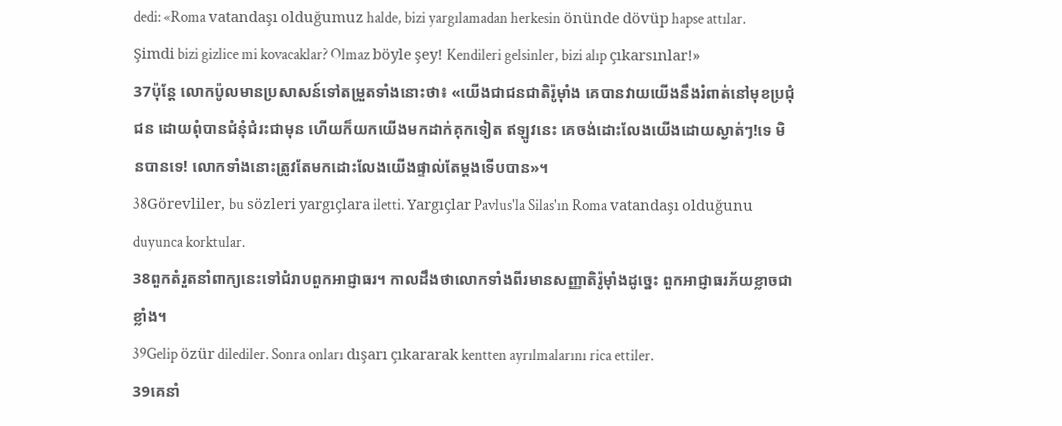dedi: «Roma vatandaşı olduğumuz halde, bizi yargılamadan herkesin önünde dövüp hapse attılar. Şimdi bizi gizlice mi kovacaklar? Olmaz böyle şey! Kendileri gelsinler, bizi alıp çıkarsınlar!»
37ប៉ុន្ដែ លោកប៉ូលមានប្រសាសន៍ទៅតម្រួតទាំងនោះថា៖ «យើងជាជនជាតិរ៉ូម៉ាំង គេបានវាយយើងនឹងរំពាត់នៅមុខប្រជុំជន ដោយពុំបានជំនុំជំរះជាមុន ហើយក៏យកយើងមកដាក់គុកទៀត ឥឡូវនេះ គេចង់ដោះលែងយើងដោយស្ងាត់ៗ!ទេ មិនបានទេ! លោកទាំងនោះត្រូវតែមកដោះលែងយើងផ្ទាល់តែម្ដងទើបបាន»។
38Görevliler, bu sözleri yargıçlara iletti. Yargıçlar Pavlus'la Silas'ın Roma vatandaşı olduğunu duyunca korktular.
38ពួកតំរួតនាំពាក្យនេះទៅជំរាបពួកអាជ្ញាធរ។ កាលដឹងថាលោកទាំងពីរមានសញ្ញាតិរ៉ូម៉ាំងដូច្នេះ ពួកអាជ្ញាធរភ័យខ្លាចជាខ្លាំង។
39Gelip özür dilediler. Sonra onları dışarı çıkararak kentten ayrılmalarını rica ettiler.
39គេនាំ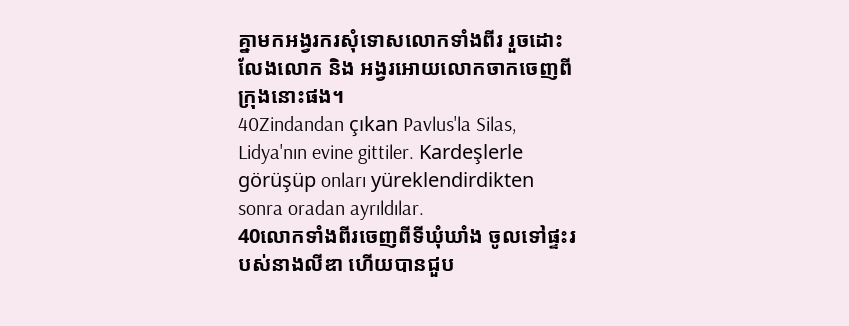គ្នាមកអង្វរករសុំទោសលោកទាំងពីរ រួចដោះលែងលោក និង អង្វរអោយលោកចាកចេញពីក្រុងនោះផង។
40Zindandan çıkan Pavlus'la Silas, Lidya'nın evine gittiler. Kardeşlerle görüşüp onları yüreklendirdikten sonra oradan ayrıldılar.
40លោកទាំងពីរចេញពីទីឃុំឃាំង ចូលទៅផ្ទះរបស់នាងលីឌា ហើយបានជួប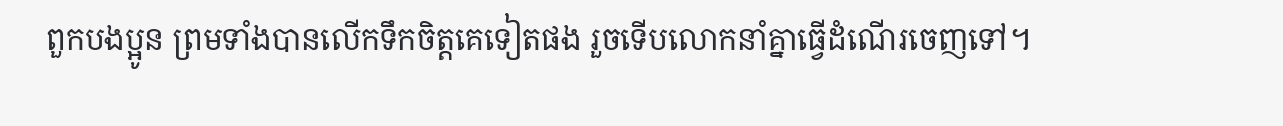ពួកបងប្អូន ព្រមទាំងបានលើកទឹកចិត្ដគេទៀតផង រួចទើបលោកនាំគ្នាធ្វើដំណើរចេញទៅ។